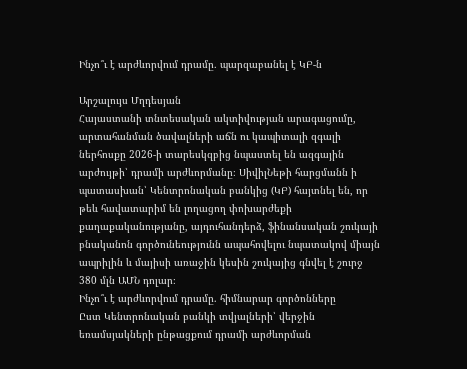Ինչո՞ւ է արժևորվում դրամը․ պարզաբանել է ԿԲ-ն

Արշալույս Մղդեսյան
Հայաստանի տնտեսական ակտիվության արագացումը, արտահանման ծավալների աճն ու կապիտալի զգալի ներհոսքը 2026-ի տարեսկզբից նպաստել են ազգային արժույթի՝ դրամի արժևորմանը։ ՍիվիլՆեթի հարցմանն ի պատասխան՝ Կենտրոնական բանկից (ԿԲ) հայտնել են, որ թեև հավատարիմ են լողացող փոխարժեքի քաղաքականությանը, այդուհանդերձ, ֆինանսական շուկայի բնականոն գործունեությունն ապահովելու նպատակով միայն ապրիլին և մայիսի առաջին կեսին շուկայից գնվել է շուրջ 380 մլն ԱՄՆ դոլար։
Ինչո՞ւ է արժևորվում դրամը. հիմնարար գործոնները
Ըստ Կենտրոնական բանկի տվյալների՝ վերջին եռամսյակների ընթացքում դրամի արժևորման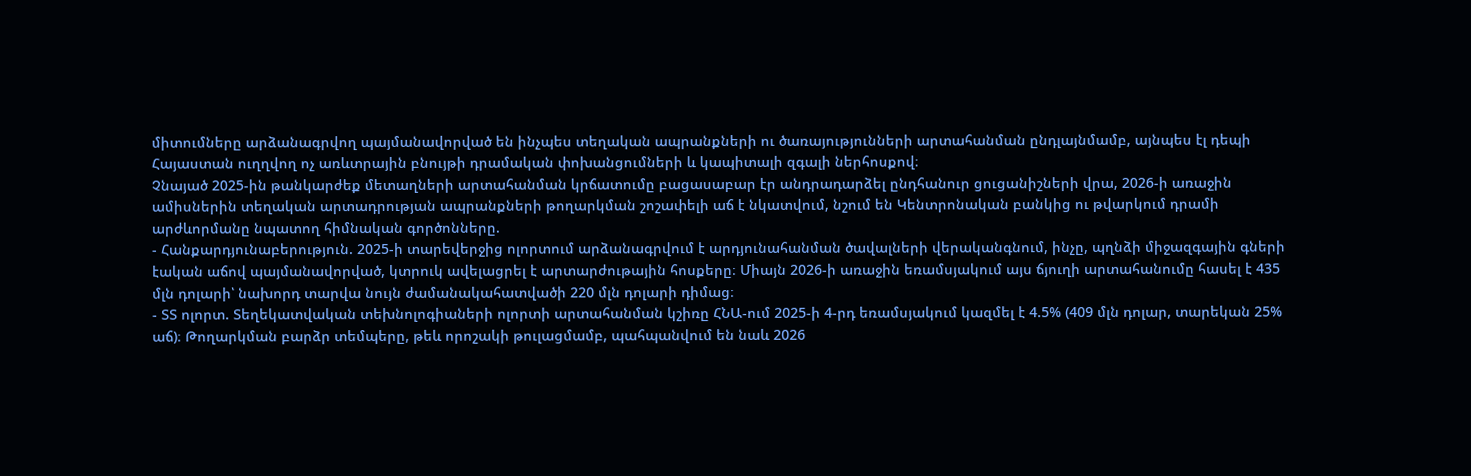միտումները արձանագրվող պայմանավորված են ինչպես տեղական ապրանքների ու ծառայությունների արտահանման ընդլայնմամբ, այնպես էլ դեպի Հայաստան ուղղվող ոչ առևտրային բնույթի դրամական փոխանցումների և կապիտալի զգալի ներհոսքով։
Չնայած 2025-ին թանկարժեք մետաղների արտահանման կրճատումը բացասաբար էր անդրադարձել ընդհանուր ցուցանիշների վրա, 2026-ի առաջին ամիսներին տեղական արտադրության ապրանքների թողարկման շոշափելի աճ է նկատվում, նշում են Կենտրոնական բանկից ու թվարկում դրամի արժևորմանը նպատող հիմնական գործոնները.
- Հանքարդյունաբերություն. 2025-ի տարեվերջից ոլորտում արձանագրվում է արդյունահանման ծավալների վերականգնում, ինչը, պղնձի միջազգային գների էական աճով պայմանավորված, կտրուկ ավելացրել է արտարժութային հոսքերը։ Միայն 2026-ի առաջին եռամսյակում այս ճյուղի արտահանումը հասել է 435 մլն դոլարի՝ նախորդ տարվա նույն ժամանակահատվածի 220 մլն դոլարի դիմաց։
- ՏՏ ոլորտ. Տեղեկատվական տեխնոլոգիաների ոլորտի արտահանման կշիռը ՀՆԱ-ում 2025-ի 4-րդ եռամսյակում կազմել է 4.5% (409 մլն դոլար, տարեկան 25% աճ)։ Թողարկման բարձր տեմպերը, թեև որոշակի թուլացմամբ, պահպանվում են նաև 2026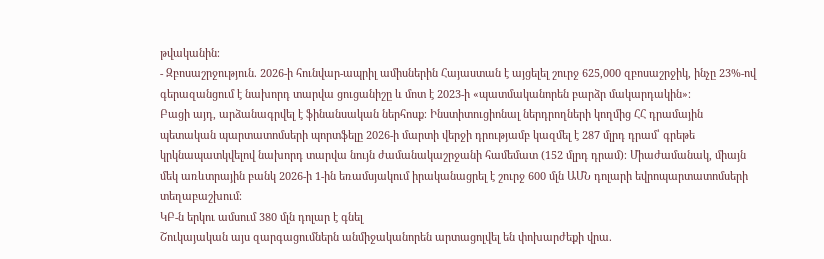թվականին։
- Զբոսաշրջություն. 2026-ի հունվար-ապրիլ ամիսներին Հայաստան է այցելել շուրջ 625,000 զբոսաշրջիկ, ինչը 23%-ով գերազանցում է նախորդ տարվա ցուցանիշը և մոտ է 2023-ի «պատմականորեն բարձր մակարդակին»։
Բացի այդ, արձանագրվել է ֆինանսական ներհոսք։ Ինստիտուցիոնալ ներդրողների կողմից ՀՀ դրամային պետական պարտատոմսերի պորտֆելը 2026-ի մարտի վերջի դրությամբ կազմել է 287 մլրդ դրամ՝ գրեթե կրկնապատկվելով նախորդ տարվա նույն ժամանակաշրջանի համեմատ (152 մլրդ դրամ)։ Միաժամանակ, միայն մեկ առևտրային բանկ 2026-ի 1-ին եռամսյակում իրականացրել է շուրջ 600 մլն ԱՄՆ դոլարի եվրոպարտատոմսերի տեղաբաշխում։
ԿԲ-ն երկու ամսում 380 մլն դոլար է գնել
Շուկայական այս զարգացումներն անմիջականորեն արտացոլվել են փոխարժեքի վրա.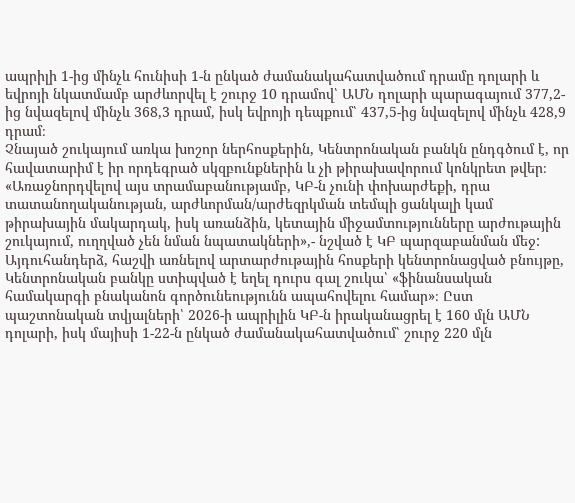ապրիլի 1-ից մինչև հունիսի 1-ն ընկած ժամանակահատվածում դրամը դոլարի և եվրոյի նկատմամբ արժևորվել է շուրջ 10 դրամով՝ ԱՄՆ դոլարի պարագայում 377,2-ից նվազելով մինչև 368,3 դրամ, իսկ եվրոյի դեպքում՝ 437,5-ից նվազելով մինչև 428,9 դրամ։
Չնայած շուկայում առկա խոշոր ներհոսքերին, Կենտրոնական բանկն ընդգծում է, որ հավատարիմ է իր որդեգրած սկզբունքներին և չի թիրախավորում կոնկրետ թվեր։
«Առաջնորդվելով այս տրամաբանությամբ, ԿԲ-ն չունի փոխարժեքի, դրա տատանողականության, արժևորման/արժեզրկման տեմպի ցանկալի կամ թիրախային մակարդակ, իսկ առանձին, կետային միջամտությունները արժութային շուկայում, ուղղված չեն նման նպատակների»,- նշված է ԿԲ պարզաբանման մեջ:
Այդուհանդերձ, հաշվի առնելով արտարժութային հոսքերի կենտրոնացված բնույթը, Կենտրոնական բանկը ստիպված է եղել դուրս գալ շուկա՝ «ֆինանսական համակարգի բնականոն գործունեությունն ապահովելու համար»։ Ըստ պաշտոնական տվյալների՝ 2026-ի ապրիլին ԿԲ-ն իրականացրել է 160 մլն ԱՄՆ դոլարի, իսկ մայիսի 1-22-ն ընկած ժամանակահատվածում՝ շուրջ 220 մլն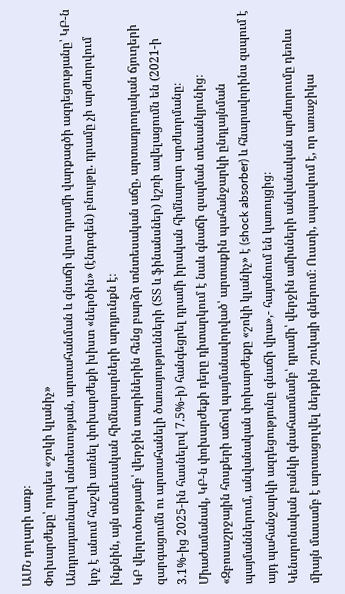ԱՄՆ դոլարի առք։
Փոխարժեքը՝ որպես «շոկի կլանիչ»
Անդրադառնալով տնտեսության, արտահանման և գնաճի վրա դրամի վարքագծի ազդեցությանը՝ ԿԲ-ն կոչ է անում հաշվի առնել փոխարժեքի խիստ «ներծին» (էնդոգեն) բնույթը. դրամը չի արժևորվում ինքնին, այն տնտեսական հիմնարարների արդյունքն է։
ԿԲ վերլուծությամբ՝ վերջին տարիներին հենց բարձր տնտեսական աճը, արտադրողական ճյուղերի զարգացումն ու արտահանելի ծառայությունների (ՏՏ և ֆինանսներ) կշռի ավելացումն են (2021-ի 3.1%-ից 2025-ին հասնելով 7.5%-ի) հանգեցրել դրամի իրական հիմնարար արժևորմանը։
Միաժամանակ, ԿԲ-ն փոխարժեքի դերը դիտարկում է նաև գնաճի զսպման տեսանկյունից։
«Զբոսաշրջային հոսքերի աճով պայմանավորված՝ արտաքին պահանջարկի ընդլայնման պայմաններում, անվանական փոխարժեքը «շոկի կլանիչ» է (shock absorber) և հնարավորինս զսպում է այդ պահանջարկի ազդեցությունը գնաճի վրա»,- հայտնում են կառույցից։
Կենտրոնական բանկի գնահատմամբ՝ դրամի՝ վերջին ամիսների անվանական արժևորումը դեռևս միայն մասամբ է արտացոլվել ներքին շուկայի գներում։ Ուստի, սպասվում է, որ առաջիկա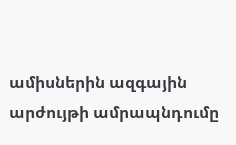ամիսներին ազգային արժույթի ամրապնդումը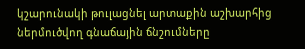կշարունակի թուլացնել արտաքին աշխարհից ներմուծվող գնաճային ճնշումները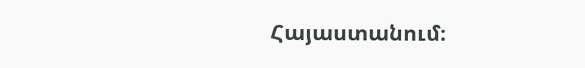Հայաստանում։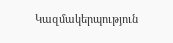Կազմակերպություն